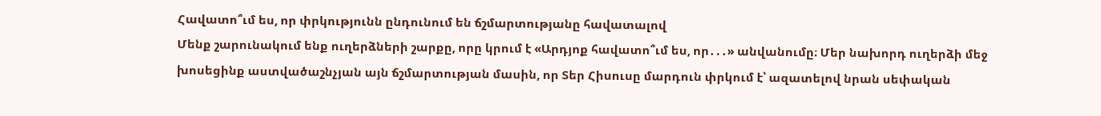Հավատո՞ւմ ես, որ փրկությունն ընդունում են ճշմարտությանը հավատալով
Մենք շարունակում ենք ուղերձների շարքը, որը կրում է «Արդյոք հավատո՞ւմ ես, որ․․․» անվանումը։ Մեր նախորդ ուղերձի մեջ խոսեցինք աստվածաշնչյան այն ճշմարտության մասին, որ Տեր Հիսուսը մարդուն փրկում է՝ ազատելով նրան սեփական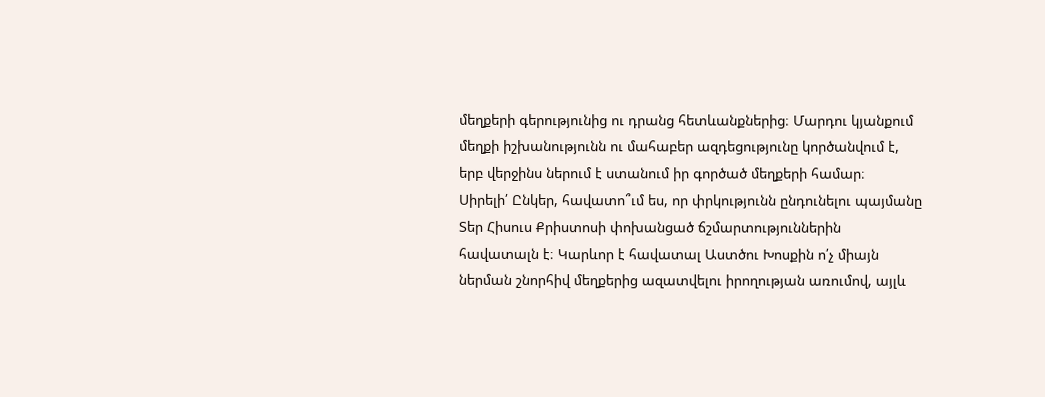մեղքերի գերությունից ու դրանց հետևանքներից։ Մարդու կյանքում մեղքի իշխանությունն ու մահաբեր ազդեցությունը կործանվում է, երբ վերջինս ներում է ստանում իր գործած մեղքերի համար։
Սիրելի՛ Ընկեր, հավատո՞ւմ ես, որ փրկությունն ընդունելու պայմանը Տեր Հիսուս Քրիստոսի փոխանցած ճշմարտություններին հավատալն է։ Կարևոր է հավատալ Աստծու Խոսքին ո՛չ միայն ներման շնորհիվ մեղքերից ազատվելու իրողության առումով, այլև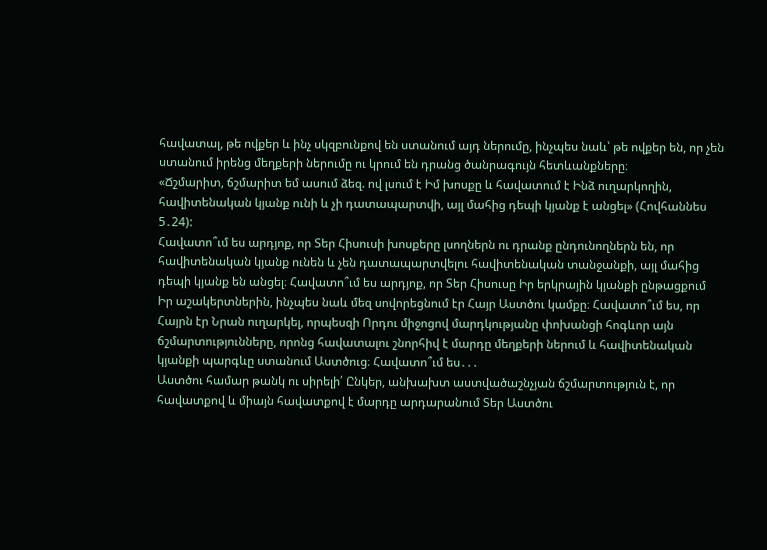հավատալ, թե ովքեր և ինչ սկզբունքով են ստանում այդ ներումը, ինչպես նաև՝ թե ովքեր են, որ չեն ստանում իրենց մեղքերի ներումը ու կրում են դրանց ծանրագույն հետևանքները։
«Ճշմարիտ, ճշմարիտ եմ ասում ձեզ. ով լսում է Իմ խոսքը և հավատում է Ինձ ուղարկողին, հավիտենական կյանք ունի և չի դատապարտվի, այլ մահից դեպի կյանք է անցել» (Հովհաննես 5․24):
Հավատո՞ւմ ես արդյոք, որ Տեր Հիսուսի խոսքերը լսողներն ու դրանք ընդունողներն են, որ հավիտենական կյանք ունեն և չեն դատապարտվելու հավիտենական տանջանքի, այլ մահից դեպի կյանք են անցել։ Հավատո՞ւմ ես արդյոք, որ Տեր Հիսուսը Իր երկրային կյանքի ընթացքում Իր աշակերտներին, ինչպես նաև մեզ սովորեցնում էր Հայր Աստծու կամքը։ Հավատո՞ւմ ես, որ Հայրն էր Նրան ուղարկել, որպեսզի Որդու միջոցով մարդկությանը փոխանցի հոգևոր այն ճշմարտությունները, որոնց հավատալու շնորհիվ է մարդը մեղքերի ներում և հավիտենական կյանքի պարգևը ստանում Աստծուց։ Հավատո՞ւմ ես․․․
Աստծու համար թանկ ու սիրելի՛ Ընկեր, անխախտ աստվածաշնչյան ճշմարտություն է, որ հավատքով և միայն հավատքով է մարդը արդարանում Տեր Աստծու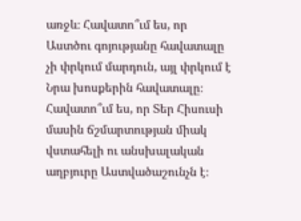առջև։ Հավատո՞ւմ ես, որ Աստծու գոյությանը հավատալը չի փրկում մարդուն, այլ փրկում է Նրա խոսքերին հավատալը։ Հավատո՞ւմ ես, որ Տեր Հիսուսի մասին ճշմարտության միակ վստահելի ու անսխալական աղբյուրը Աստվածաշունչն է։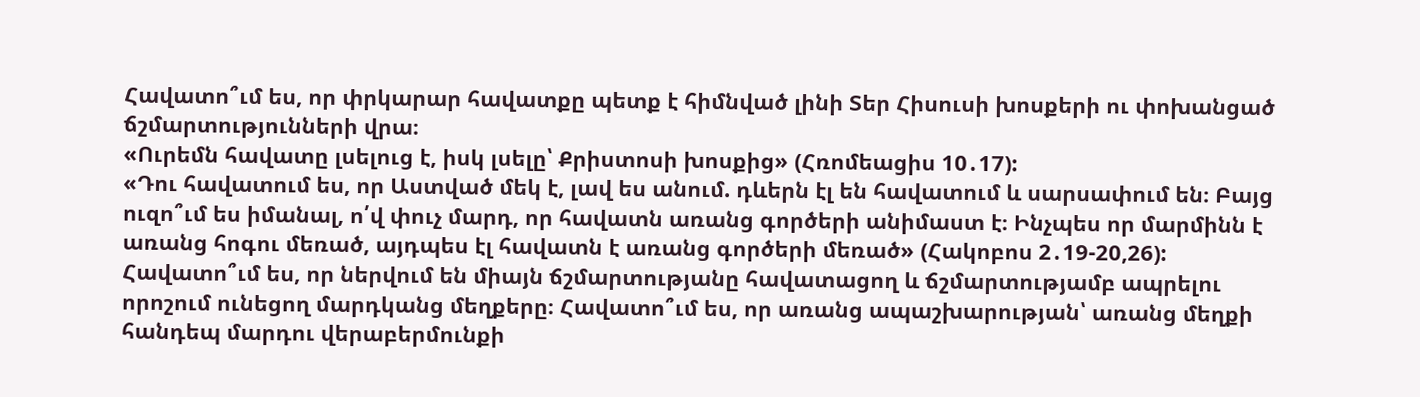Հավատո՞ւմ ես, որ փրկարար հավատքը պետք է հիմնված լինի Տեր Հիսուսի խոսքերի ու փոխանցած ճշմարտությունների վրա։
«Ուրեմն հավատը լսելուց է, իսկ լսելը՝ Քրիստոսի խոսքից» (Հռոմեացիս 10․17):
«Դու հավատում ես, որ Աստված մեկ է, լավ ես անում. դևերն էլ են հավատում և սարսափում են։ Բայց ուզո՞ւմ ես իմանալ, ո՛վ փուչ մարդ, որ հավատն առանց գործերի անիմաստ է։ Ինչպես որ մարմինն է առանց հոգու մեռած, այդպես էլ հավատն է առանց գործերի մեռած» (Հակոբոս 2․19-20,26):
Հավատո՞ւմ ես, որ ներվում են միայն ճշմարտությանը հավատացող և ճշմարտությամբ ապրելու որոշում ունեցող մարդկանց մեղքերը։ Հավատո՞ւմ ես, որ առանց ապաշխարության՝ առանց մեղքի հանդեպ մարդու վերաբերմունքի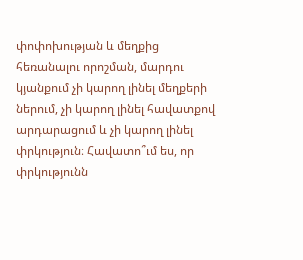փոփոխության և մեղքից հեռանալու որոշման, մարդու կյանքում չի կարող լինել մեղքերի ներում, չի կարող լինել հավատքով արդարացում և չի կարող լինել փրկություն։ Հավատո՞ւմ ես, որ փրկությունն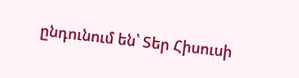ընդունում են՝ Տեր Հիսուսի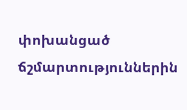փոխանցած ճշմարտություններին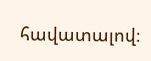հավատալով։